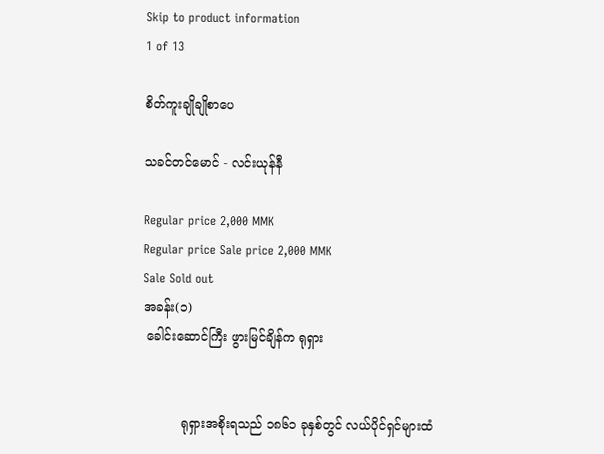Skip to product information
1 of 13

စိတ်ကူးချိုချိုစာပေ

သခင်တင်မောင် - လင်းယုန်နီ

Regular price 2,000 MMK
Regular price Sale price 2,000 MMK
Sale Sold out
အခန်း(၁)
 ခေါင်းဆောင်ကြီး ဖွားမြင်ချိန်က ရုရှား


          ရုရှားအစိုးရသည် ၁၈၆၁ ခုနှစ်တွင် လယ်ပိုင်ရှင်များထံ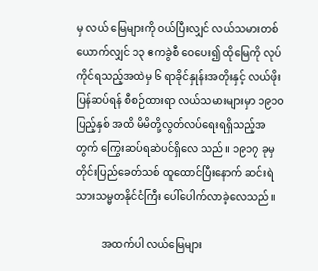မှ လယ် မြေများကို ဝယ်ပြီးလျှင် လယ်သမားတစ်ယောက်လျှင် ၁၃ ဧကခွဲစီ ဝေပေး၍ ထိုမြေကို လုပ်ကိုင်ရသည့်အထဲမှ ၆ ရာခိုင်နှုန်းအတိုးနှင့် လယ်ဖိုးပြန်ဆပ်ရန် စီစဉ်ထားရာ လယ်သမားများမှာ ၁၉၁၀ ပြည့်နှစ် အထိ မိမိတို့လွတ်လပ်ရေးရရှိသည့်အတွက် ကြွေးဆပ်ရဆဲပင်ရှိလေ သည်။ ၁၉၁၇ ခုမှ တိုင်းပြည်ခေတ်သစ် ထူထောင်ပြီးနောက် ဆင်းရဲ သားသမ္မတနိုင်ငံကြီး ပေါ်ပေါက်လာခဲ့လေသည်။

          အထက်ပါ လယ်မြေများ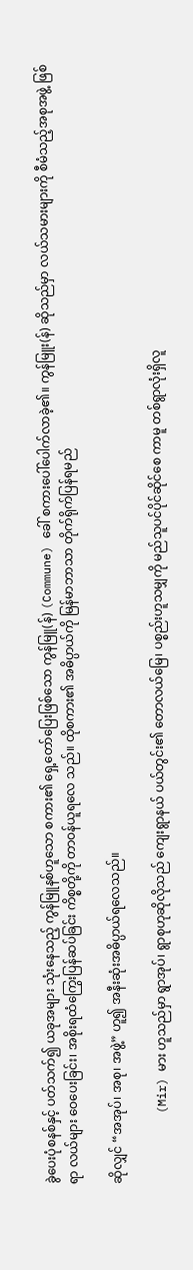ခွဲပေးပုံစနစ်နှင့် ပတ်သက်၍ ယခုအများ သုံးနေသည့် ကွန်မြူနစ်ဟူသော စကား၏ ရှေ့တော်ပြေးဖြစ်သော ကွန်မြူ(န်) (Commune) ခေါ် စကားပေါ်ပေါက်လာခဲ့၏။ ကွန်မြူး(န်) ဆိုသည်မှာ လယ်သမားများကို စီမံသည့်အစုအဖွဲ့ ဖြစ်ရာ လယ်များ ဝေပေးခြင်း၊ အစိုးရထံကြွေးပြန်ဆပ်ခြင်း ကိစ္စတို့ကို တာဝန်ယူရလေ သည်။ ထိုစကား၏ အဓိပ္ပာယ်ကို မြန်မာဘာသာ တိုက်ရိုက်ပြန်ရမည်

ဆိုလျှင် “အအုပ်၊ အစု၊ အဖွဲ့” ဟူ၍ အနီးဆုံးအဓိပ္ပာယ်ရလေသည်။

          (Mir) မား ဟူသည်မှာ ရွာအုပ်၊ ရွာစုဟုဆိုလိုသည် ကျေးရွာနယ် ပယ်တွင်း၏ တောလယ်မြေ၊ ပစ္စည်းဟူသမျှကို မည်သူပင်ပိုင်ဆိုင်စေ ကာမူ တစ်ရွာလုံးရှိလူ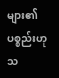များ၏ ပစ္စည်းဟု သ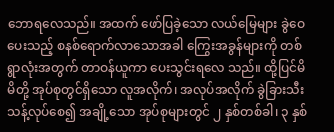ဘောရလေသည်။ အထက် ဖော်ပြခဲ့သော လယ်မြေများ ခွဲဝေပေးသည့် စနစ်ရောက်လာသောအခါ ကြွေးအခွန်များကို တစ်ရွာလုံးအတွက် တာဝန်ယူကာ ပေးသွင်းရလေ သည်။ ထို့ပြင်မိမိတို့ အုပ်စုတွင်ရှိသော လူအလိုက်၊ အလုပ်အလိုက် ခွဲခြားသီးသန့်လုပ်စေ၍ အချို့သော အုပ်စုများတွင် ၂ နှစ်တစ်ခါ၊ ၃ နှစ်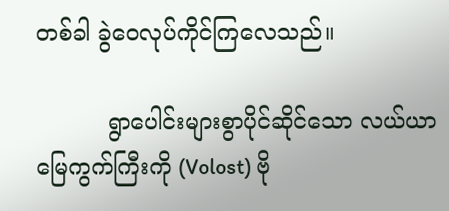တစ်ခါ ခွဲဝေလုပ်ကိုင်ကြလေသည်။

          ရွာပေါင်းများစွာပိုင်ဆိုင်သော လယ်ယာမြေကွက်ကြီးကို (Volost) ဗို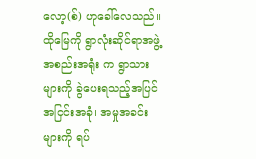လော့(စ်) ဟုခေါ်လေသည်။ ထိုမြေကို ရွာလုံးဆိုင်ရာအဖွဲ့ အစည်းအရုံး က ရွာသားများကို ခွဲပေးရသည့်အပြင် အငြင်းအခုံ၊ အမှုအခင်းများကို ရပ်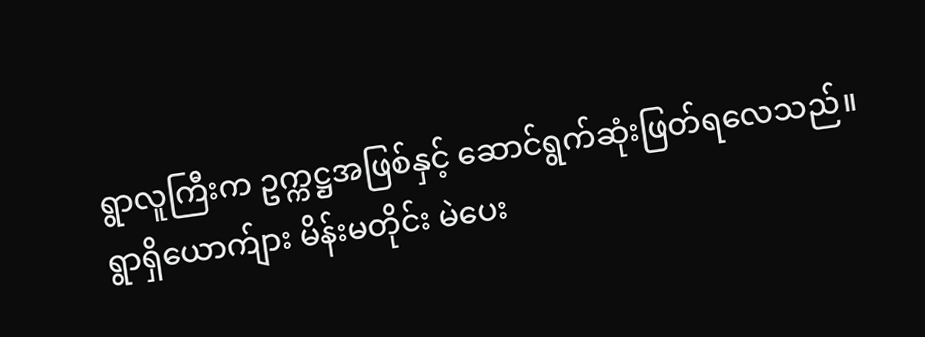ရွာလူကြီးက ဥက္ကဋ္ဌအဖြစ်နှင့် ဆောင်ရွက်ဆုံးဖြတ်ရလေသည်။ ရွာရှိယောက်ျား မိန်းမတိုင်း မဲပေး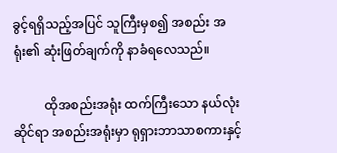ခွင့်ရရှိသည့်အပြင် သူကြီးမှစ၍ အစည်း အရုံး၏ ဆုံးဖြတ်ချက်ကို နာခံရလေသည်။

          ထိုအစည်းအရုံး ထက်ကြီးသော နယ်လုံးဆိုင်ရာ အစည်းအရုံးမှာ ရုရှားဘာသာစကားနှင့်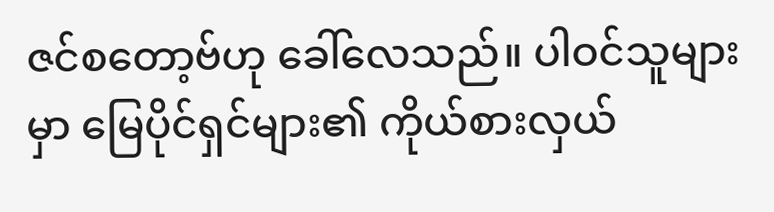ဇင်စတော့ဗ်ဟု ခေါ်လေသည်။ ပါဝင်သူများမှာ မြေပိုင်ရှင်များ၏ ကိုယ်စားလှယ်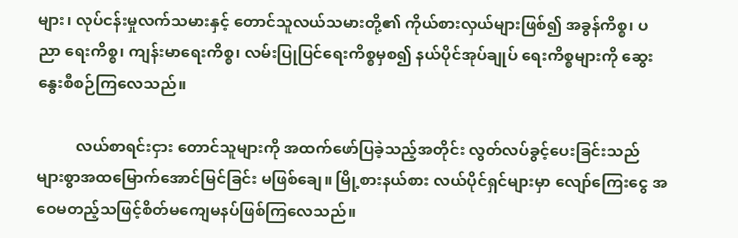များ၊ လုပ်ငန်းမှုလက်သမားနှင့် တောင်သူလယ်သမားတို့၏ ကိုယ်စားလှယ်များဖြစ်၍ အခွန်ကိစ္စ၊ ပညာ ရေးကိစ္စ၊ ကျန်းမာရေးကိစ္စ၊ လမ်းပြုပြင်ရေးကိစ္စမှစ၍ နယ်ပိုင်အုပ်ချုပ် ရေးကိစ္စများကို ဆွေးနွေးစီစဉ်ကြလေသည်။

          လယ်စာရင်းငှား တောင်သူများကို အထက်ဖော်ပြခဲ့သည့်အတိုင်း လွတ်လပ်ခွင့်ပေးခြင်းသည် များစွာအထမြောက်အောင်မြင်ခြင်း မဖြစ်ချေ။ မြို့စားနယ်စား လယ်ပိုင်ရှင်များမှာ လျော်ကြေးငွေ အဝေမတည့်သဖြင့်စိတ်မကျေမနပ်ဖြစ်ကြလေသည်။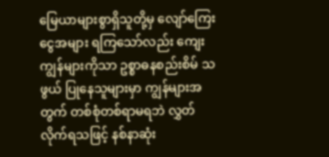မြေယာများစွာရှိသူတို့မှ လျော်ကြေး ငွေအများ ရကြသော်လည်း ကျေးကျွန်များကိုသာ ဥစ္စာဓနစည်းစိမ် သဖွယ် ပြုနေသူများမှာ ကျွန်များအတွက် တစ်စုံတစ်ရာမရဘဲ လွှတ် လိုက်ရသဖြင့် နစ်နာဆုံး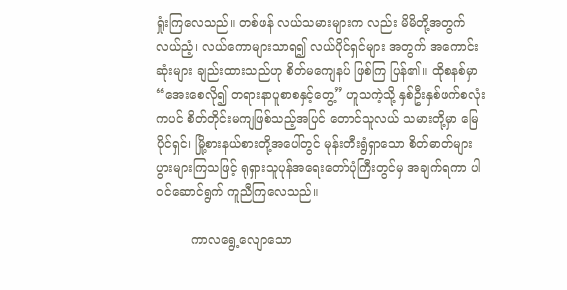ရှုံးကြလေသည်။ တစ်ဖန် လယ်သမားများက လည်း မိမိတို့အတွက် လယ်ညံ့၊ လယ်ကောများသာရ၍ လယ်ပိုင်ရှင်များ အတွက် အကောင်းဆုံးများ ချည်းထားသည်ဟု စိတ်မကျေနပ် ဖြစ်ကြ ပြန်၏။ ထိုစနစ်မှာ “အေးစေလို၍ တရားနာပူစာစနှင့်တွေ့” ဟူသကဲ့သို့ နှစ်ဦးနှစ်ဖက်စလုံးကပင် စိတ်တိုင်းမကျဖြစ်သည့်အပြင် တောင်သူလယ် သမားတို့မှာ မြေပိုင်ရှင်၊ မြို့စားနယ်စားတို့အပေါ်တွင် မုန်းတီးရွံရှာသော စိတ်ဓာတ်များ ပွားများကြသဖြင့် ရုရှားသူပုန်အရေးတော်ပုံကြီးတွင်မှ အချက်ရကာ ပါဝင်ဆောင်ရွက် ကူညီကြလေသည်။

         ကာလရွေ့လျောသော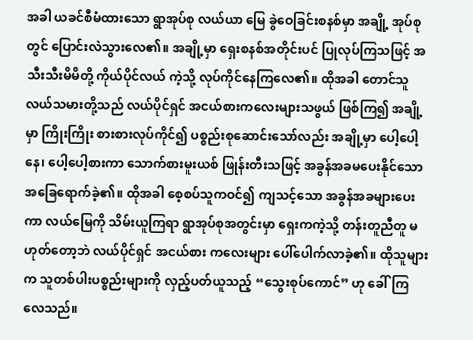အခါ ယခင်စီမံထားသော ရွာအုပ်စု လယ်ယာ မြေ ခွဲဝေခြင်းစနစ်မှာ အချို့ အုပ်စုတွင် ပြောင်းလဲသွားလေ၏။ အချို့မှာ ရှေးစနစ်အတိုင်းပင် ပြုလုပ်ကြသဖြင့် အသီးသီးမိမိတို့ ကိုယ်ပိုင်လယ် ကဲ့သို့ လုပ်ကိုင်နေကြလေ၏။ ထိုအခါ တောင်သူ လယ်သမားတို့သည် လယ်ပိုင်ရှင် အငယ်စားကလေးများသဖွယ် ဖြစ်ကြ၍ အချို့မှာ ကြိုးကြိုး စားစားလုပ်ကိုင်၍ ပစ္စည်းစုဆောင်းသော်လည်း အချို့မှာ ပေါ့ပေါ့ နေ၊ ပေါ့ပေါ့စားကာ သောက်စားမူးယစ် ဖြုန်းတီးသဖြင့် အခွန်အခမပေးနိုင်သော အခြေရောက်ခဲ့၏။ ထိုအခါ စေ့စပ်သူကဝင်၍ ကျသင့်သော အခွန်အခများပေးကာ လယ်မြေကို သိမ်းယူကြရာ ရွာအုပ်စုအတွင်းမှာ ရှေးကကဲ့သို့ တန်းတူညီတူ မဟုတ်တော့ဘဲ လယ်ပိုင်ရှင် အငယ်စား ကလေးများ ပေါ်ပေါက်လာခဲ့၏။ ထိုသူများက သူတစ်ပါးပစ္စည်းများကို လှည့်ပတ်ယူသည့် “သွေးစုပ်ကောင်” ဟု ခေါ်ကြလေသည်။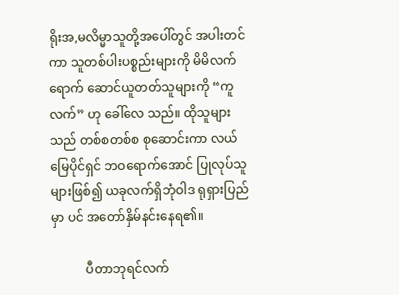ရိုးအ,မလိမ္မာသူတို့အပေါ်တွင် အပါးတင်ကာ သူတစ်ပါးပစ္စည်းများကို မိမိလက်ရောက် ဆောင်ယူတတ်သူများကို “ကူလက်” ဟု ခေါ်လေ သည်။ ထိုသူများသည် တစ်စတစ်စ စုဆောင်းကာ လယ်မြေပိုင်ရှင် ဘဝရောက်အောင် ပြုလုပ်သူများဖြစ်၍ ယခုလက်ရှိဘုံဝါဒ ရုရှားပြည်မှာ ပင် အတော်နှိမ်နင်းနေရ၏။

           ပီတာဘုရင်လက်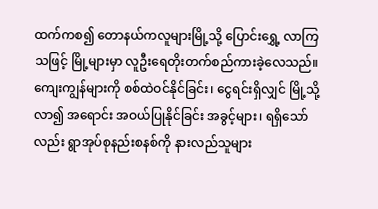ထက်ကစ၍ တောနယ်ကလူများမြို့သို့ ပြောင်းရွှေ့ လာကြသဖြင့် မြို့များမှာ လူဦးရေတိုးတက်စည်ကားခဲ့လေသည်။ ကျေးကျွန်များကို စစ်ထဲဝင်နိုင်ခြင်း၊ ငွေရင်းရှိလျှင် မြို့သို့လာ၍ အရောင်း အဝယ်ပြုနိုင်ခြင်း အခွင့်များ၊ ရရှိသော်လည်း ရွာအုပ်စုနည်းစနစ်ကို နားလည်သူများ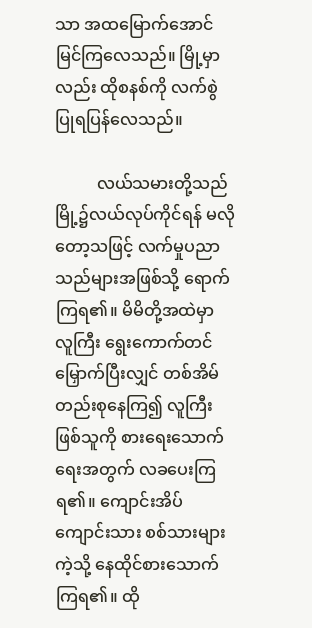သာ အထမြောက်အောင်မြင်ကြလေသည်။ မြို့မှာလည်း ထိုစနစ်ကို လက်စွဲပြုရပြန်လေသည်။

          လယ်သမားတို့သည် မြို့၌လယ်လုပ်ကိုင်ရန် မလိုတော့သဖြင့် လက်မှုပညာသည်များအဖြစ်သို့ ရောက်ကြရ၏။ မိမိတို့အထဲမှာ လူကြီး ရွေးကောက်တင်မြှောက်ပြီးလျှင် တစ်အိမ်တည်းစုနေကြ၍ လူကြီး ဖြစ်သူကို စားရေးသောက်ရေးအတွက် လခပေးကြရ၏။ ကျောင်းအိပ်ကျောင်းသား စစ်သားများကဲ့သို့ နေထိုင်စားသောက်ကြရ၏။ ထို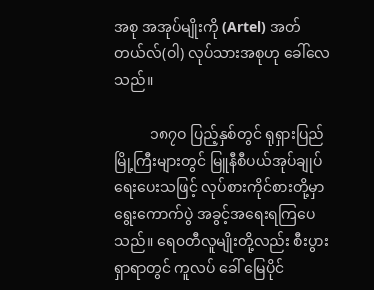အစု အအုပ်မျိုးကို (Artel) အတ်တယ်လ်(ဝါ) လုပ်သားအစုဟု ခေါ်လေ သည်။

          ၁၈၇ဝ ပြည့်နှစ်တွင် ရုရှားပြည်မြို့ကြီးများတွင် မြူနီစီပယ်အုပ်ချုပ် ရေးပေးသဖြင့် လုပ်စားကိုင်စားတို့မှာ ရွေးကောက်ပွဲ အခွင့်အရေးရကြပေ သည်။ ရေ၀တီလူမျိုးတို့လည်း စီးပွားရှာရာတွင် ကူလပ် ခေါ် မြေပိုင်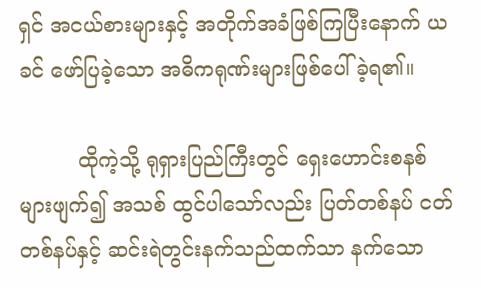ရှင် အငယ်စားများနှင့် အတိုက်အခံဖြစ်ကြပြီးနောက် ယခင် ဖော်ပြခဲ့သော အဓိကရုဏ်းများဖြစ်ပေါ်ခဲ့ရ၏။

         ထိုကဲ့သို့ ရုရှားပြည်ကြီးတွင် ရှေးဟောင်းစနစ်များဖျက်၍ အသစ် ထွင်ပါသော်လည်း ပြတ်တစ်နပ် ငတ်တစ်နပ်နှင့် ဆင်းရဲတွင်းနက်သည်ထက်သာ နက်သော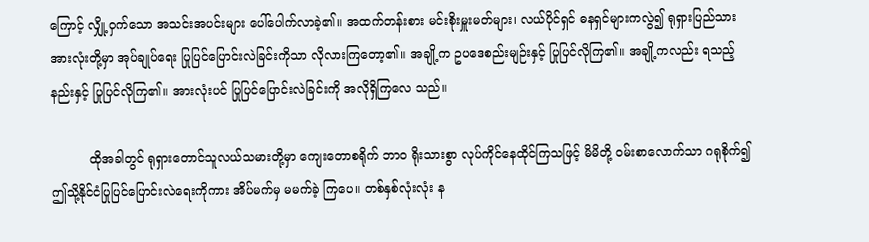ကြောင့် လျှို့ဝှက်သော အသင်းအပင်းများ ပေါ်ပေါက်လာခဲ့၏။ အထက်တန်းစား မင်းစိုးမှူးမတ်များ၊ လယ်ပိုင်ရှင် ဓနရှင်များကလွဲ၍ ရုရှားပြည်သား အားလုံးတို့မှာ အုပ်ချုပ်ရေး ပြုပြင်ပြောင်းလဲခြင်းကိုသာ လိုလားကြတော့၏။ အချို့က ဥပဒေစည်းမျဉ်းနှင့် ပြုပြင်လိုကြ၏။ အချို့ကလည်း ရသည့်နည်းနှင့် ပြုပြင်လိုကြ၏။ အားလုံးပင် ပြုပြင်ပြောင်းလဲခြင်းကို အလိုရှိကြလေ သည်။

          ထိုအခါတွင် ရုရှားတောင်သူလယ်သမားတို့မှာ ကျေးတောစရိုက် ဘာဝ ရိုးသားစွာ လုပ်ကိုင်နေထိုင်ကြသဖြင့် မိမိတို့ ဝမ်းစာလောက်သာ ဂရုစိုက်၍ ဤသို့နိုင်ငံပြုပြင်ပြောင်းလဲရေးကိုကား အိပ်မက်မှ မမက်ခဲ့ ကြပေ။ တစ်နှစ်လုံးလုံး န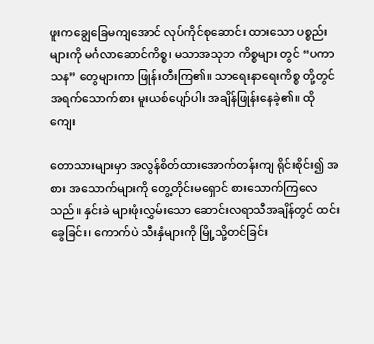ဖူးကချွေခြေမကျအောင် လုပ်ကိုင်စုဆောင်း ထားသော ပစ္စည်းများကို မင်္ဂလာဆောင်ကိစ္စ၊ မသာအသုဘ ကိစ္စများ တွင် “ပကာသန” တွေများကာ ဖြုန်းတီးကြ၏။ သာရေးနာရေးကိစ္စ တို့တွင် အရက်သောက်စား မူးယစ်ပျော်ပါး အချိန်ဖြုန်းနေခဲ့၏။ ထိုကျေး

တောသားများမှာ အလွန်စိတ်ထားအောက်တန်းကျ ရိုင်းစိုင်း၍ အစား အသောက်များကို တွေ့တိုင်းမရှောင် စားသောက်ကြလေသည်။ နှင်းခဲ များဖုံးလွှမ်းသော ဆောင်းလရာသီအချိန်တွင် ထင်းခွေခြင်း၊ ကောက်ပဲ သီးနှံများကို မြို့သို့တင်ခြင်း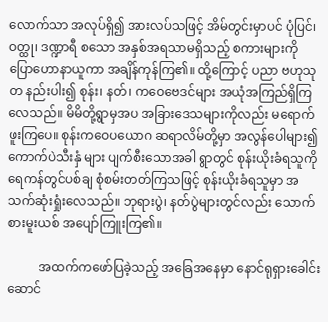လောက်သာ အလုပ်ရှိ၍ အားလပ်သဖြင့် အိမ်တွင်းမှာပင် ပုံပြင်၊ ဝတ္ထု၊ ဒဏ္ဍာရီ စသော အနှစ်အရသာမရှိသည့် စကားများကို ပြောဟောနာယူကာ အချိန်ကုန်ကြ၏။ ထို့ကြောင့် ပညာ ဗဟုသုတ နည်းပါး၍ စုန်း၊ နတ်၊ ကဝေဗေဒင်များ အယုံအကြည်ရှိကြလေသည်။ မိမိတို့ရွာမှအပ အခြားဒေသများကိုလည်း မရောက်ဖူးကြပေ။ စုန်းကဝေပယောဂ ဆရာလိမ်တို့မှာ အလွန်ပေါများ၍ ကောက်ပဲသီးနှံ များ ပျက်စီးသောအခါ ရွာတွင် စုန်းယိုးခံရသူကို ရေကန်တွင်ပစ်ချ စုံစမ်းတတ်ကြသဖြင့် စုန်းယိုးခံရသူမှာ အသက်ဆုံးရှုံးလေသည်။ ဘုရားပွဲ၊ နတ်ပွဲများတွင်လည်း သောက်စားမူးယစ် အပျော်ကြူးကြ၏။

          အထက်ကဖော်ပြခဲ့သည့် အခြေအနေမှာ နောင်ရုရှားခေါင်းဆောင်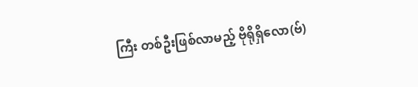ကြီး တစ်ဦးဖြစ်လာမည့် ဗိုရိုရှိလော(ဗ်)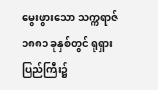မွေးဖွားသော သက္ကရာဇ် ၁၈၈၁ ခုနှစ်တွင် ရုရှားပြည်ကြီး၌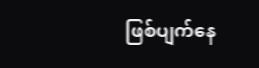ဖြစ်ပျက်နေ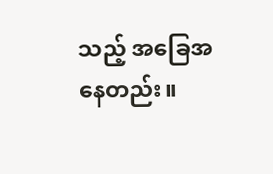သည့် အခြေအနေတည်း။